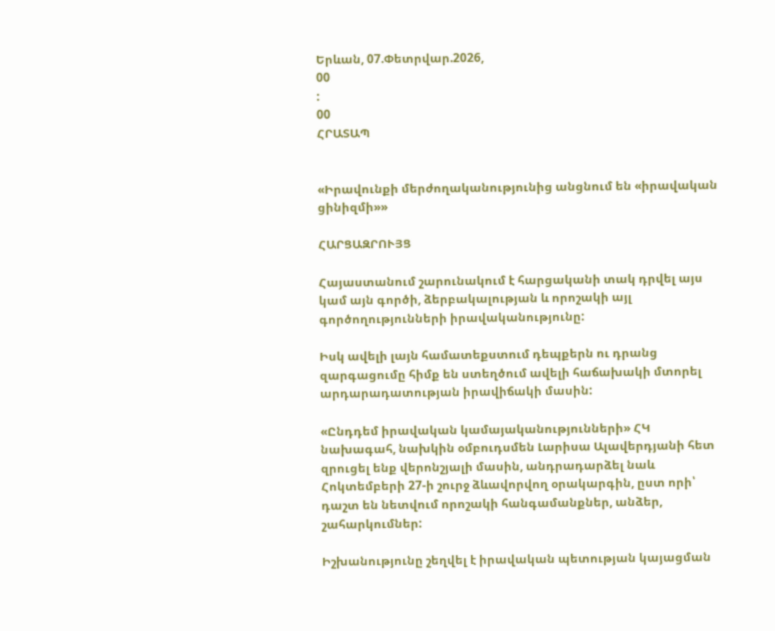Երևան, 07.Փետրվար.2026,
00
:
00
ՀՐԱՏԱՊ


«Իրավունքի մերժողականությունից անցնում են «իրավական ցինիզմի»»

ՀԱՐՑԱԶՐՈՒՅՑ

Հայաստանում շարունակում է հարցականի տակ դրվել այս կամ այն գործի, ձերբակալության և որոշակի այլ գործողությունների իրավականությունը:

Իսկ ավելի լայն համատեքստում դեպքերն ու դրանց զարգացումը հիմք են ստեղծում ավելի հաճախակի մտորել արդարադատության իրավիճակի մասին:

«Ընդդեմ իրավական կամայականությունների» ՀԿ նախագահ, նախկին օմբուդսմեն Լարիսա Ալավերդյանի հետ զրուցել ենք վերոնշյալի մասին, անդրադարձել նաև Հոկտեմբերի 27-ի շուրջ ձևավորվող օրակարգին, ըստ որի՝ դաշտ են նետվում որոշակի հանգամանքներ, անձեր, շահարկումներ:

Իշխանությունը շեղվել է իրավական պետության կայացման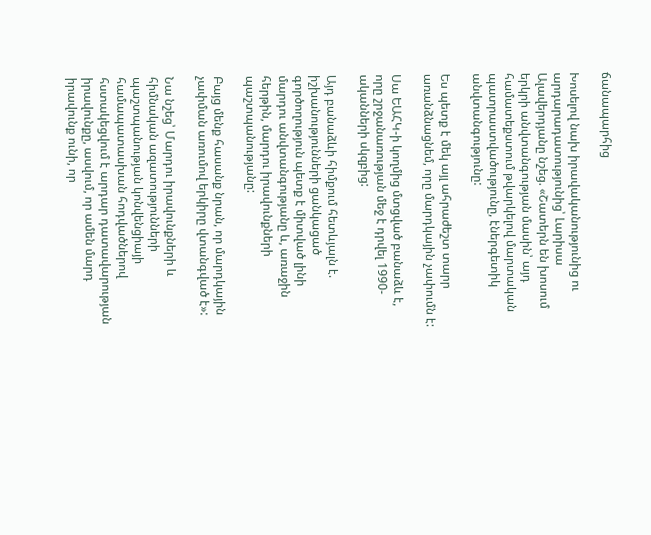ճանապարհից

Խոսելով նախ իրավականությունից ու արդարադատությունից՝ Լարիսա Ալավերդյանը նշեց. «Շատերն են խոսում երկրի անվտանգության մասին՝ այդ համատեքստում թվարկելով մարտական պատրաստվածությունը, էներգետիկ անվտանգությունը:

Ես պետք է մեկ այլ ահրաժեշտ տարր առանձնացնեմ, որը մարդկային չափումն է:

Սա ԵԱՀԿ-ի կողմից մտցված բանաձև է, որը շրջանառության մեջ է դրվել 1990-ականների սկզբից:

Այդ բանաձևի հիմքում հետևյալն է. իշխանությունների ցանկացած գործողություն պետք է միտված լինի մարդու անվտանգությանը և, առաջին հերթին, մարդու իրավունքների պաշտպանությանը:

Բայց մենք հասանք նրան, որ մարդկային չափման առումով երկիրը վտանգված է»:

Նա նշեց՝ Մարդու իրավունքների և հիմնական ազատությունների պաշտպանության կոնվենցիայի համապատասխան հոդվածներով հստակեցվում է արդար դատավարության իրավունքը, ասվում, որ ամեն մարդ իրավունք ունի, որ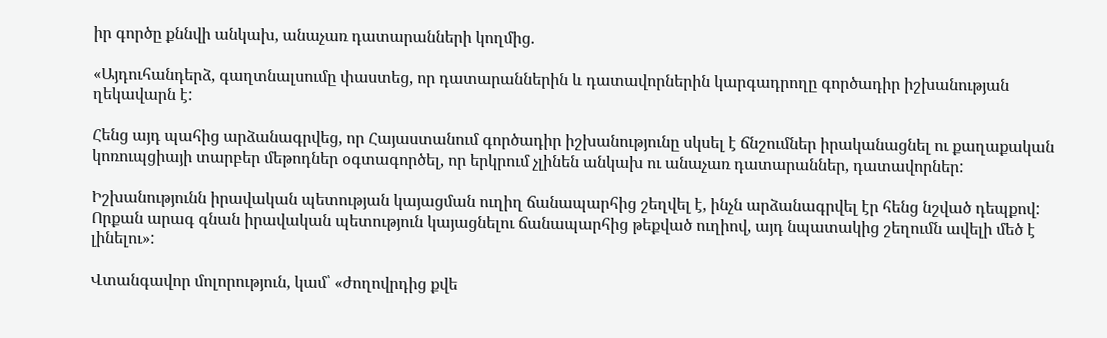իր գործը քննվի անկախ, անաչառ դատարանների կողմից.

«Այդուհանդերձ, գաղտնալսումը փաստեց, որ դատարաններին և դատավորներին կարգադրողը գործադիր իշխանության ղեկավարն է:

Հենց այդ պահից արձանագրվեց, որ Հայաստանում գործադիր իշխանությունը սկսել է ճնշումներ իրականացնել ու քաղաքական կոռուպցիայի տարբեր մեթոդներ օգտագործել, որ երկրում չլինեն անկախ ու անաչառ դատարաններ, դատավորներ:

Իշխանությունն իրավական պետության կայացման ուղիղ ճանապարհից շեղվել է, ինչն արձանագրվել էր հենց նշված դեպքով: Որքան արագ գնան իրավական պետություն կայացնելու ճանապարհից թեքված ուղիով, այդ նպատակից շեղումն ավելի մեծ է լինելու»:

Վտանգավոր մոլորություն, կամ՝ «ժողովրդից քվե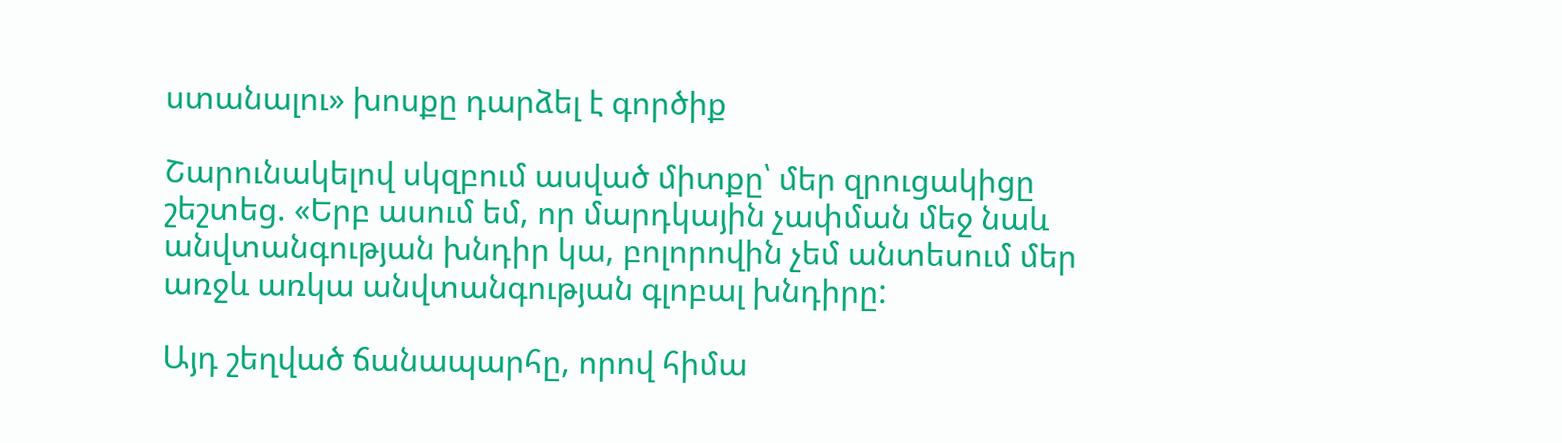ստանալու» խոսքը դարձել է գործիք

Շարունակելով սկզբում ասված միտքը՝ մեր զրուցակիցը շեշտեց. «Երբ ասում եմ, որ մարդկային չափման մեջ նաև անվտանգության խնդիր կա, բոլորովին չեմ անտեսում մեր առջև առկա անվտանգության գլոբալ խնդիրը:

Այդ շեղված ճանապարհը, որով հիմա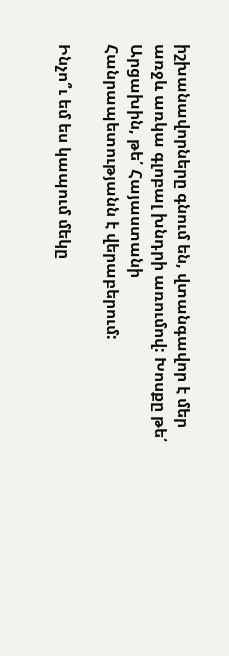իշխանավորները գնում են, վտանգավոր է մեր առջև առկա գլոբալ խնդրի առումով: Խոսքը թե՛ Արցախին, թե՛ Հայաստանի Հանրապետությանն է վերաբերում:

Ինչո՞ւ եմ ես կապում մեկը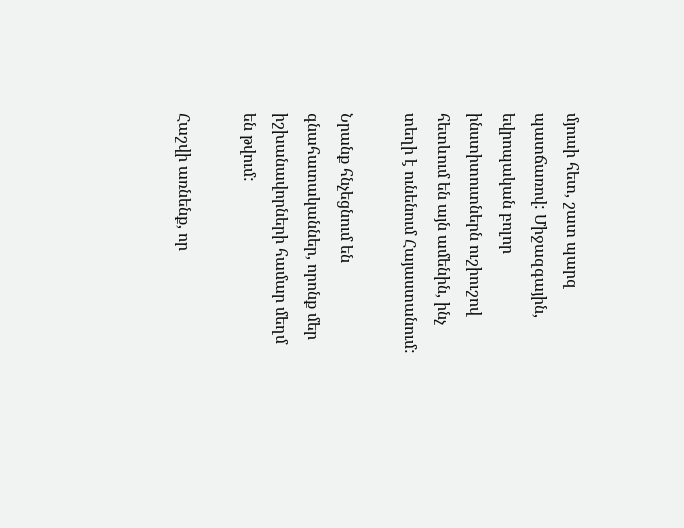մյուսի հետ, շատ պարզ պատճառով: Միջազգային, եվրոպական բոլոր ինստիտուտներն ուշիուշով հետևում են այն ամենին, ինչ տեղի է ունենում Հայաստանում:

Նրանք հնչեցնում են գնահատականներ, որոնք մեր իշխանավորների համար մեղմ են թվում:

Հաշվի առնենք, որ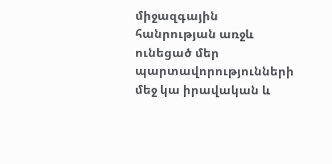միջազգային հանրության առջև ունեցած մեր պարտավորությունների մեջ կա իրավական և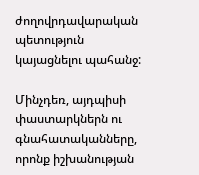ժողովրդավարական պետություն կայացնելու պահանջ:

Մինչդեռ, այդպիսի փաստարկներն ու գնահատականները, որոնք իշխանության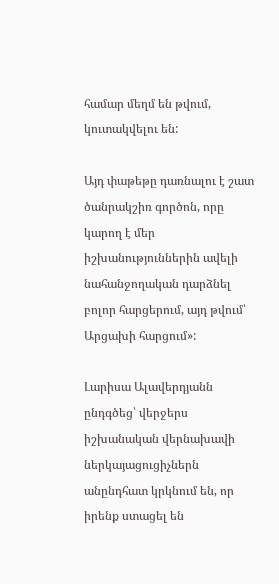համար մեղմ են թվում, կուտակվելու են:

Այդ փաթեթը դառնալու է շատ ծանրակշիռ գործոն, որը կարող է մեր իշխանություններին ավելի նահանջողական դարձնել բոլոր հարցերում, այդ թվում՝ Արցախի հարցում»:

Լարիսա Ալավերդյանն ընդգծեց՝ վերջերս իշխանական վերնախավի ներկայացուցիչներն անընդհատ կրկնում են, որ իրենք ստացել են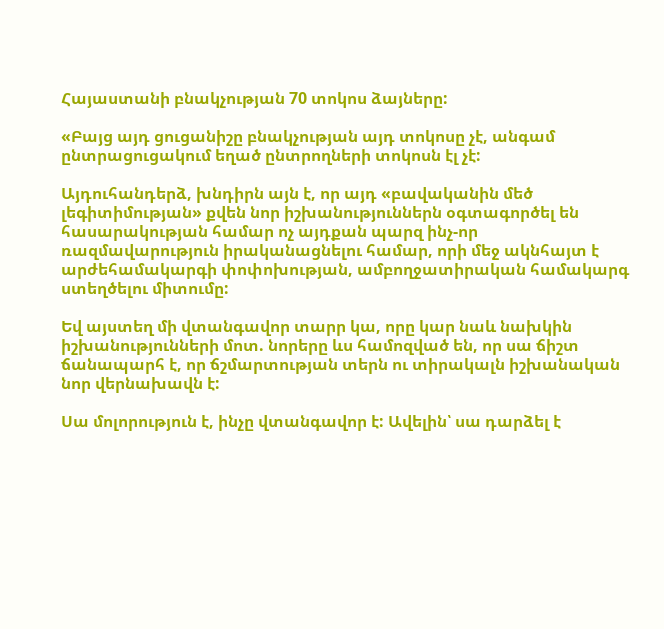Հայաստանի բնակչության 70 տոկոս ձայները:

«Բայց այդ ցուցանիշը բնակչության այդ տոկոսը չէ, անգամ ընտրացուցակում եղած ընտրողների տոկոսն էլ չէ:

Այդուհանդերձ, խնդիրն այն է, որ այդ «բավականին մեծ լեգիտիմության» քվեն նոր իշխանություններն օգտագործել են հասարակության համար ոչ այդքան պարզ ինչ-որ ռազմավարություն իրականացնելու համար, որի մեջ ակնհայտ է արժեհամակարգի փոփոխության, ամբողջատիրական համակարգ ստեղծելու միտումը:

Եվ այստեղ մի վտանգավոր տարր կա, որը կար նաև նախկին իշխանությունների մոտ. նորերը ևս համոզված են, որ սա ճիշտ ճանապարհ է, որ ճշմարտության տերն ու տիրակալն իշխանական նոր վերնախավն է:

Սա մոլորություն է, ինչը վտանգավոր է: Ավելին՝ սա դարձել է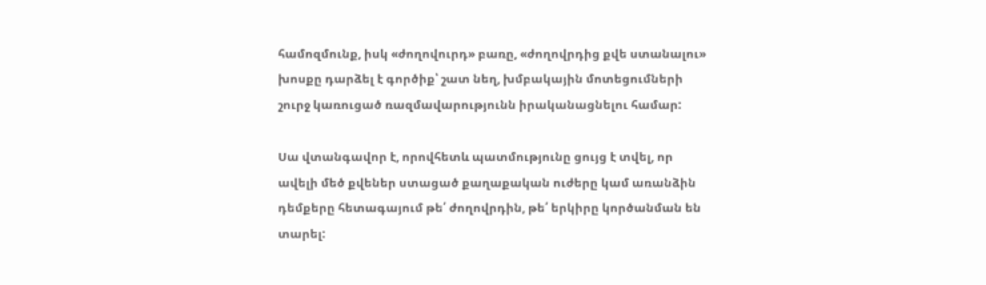համոզմունք, իսկ «ժողովուրդ» բառը, «ժողովրդից քվե ստանալու» խոսքը դարձել է գործիք՝ շատ նեղ, խմբակային մոտեցումների շուրջ կառուցած ռազմավարությունն իրականացնելու համար:

Սա վտանգավոր է, որովհետև պատմությունը ցույց է տվել, որ ավելի մեծ քվեներ ստացած քաղաքական ուժերը կամ առանձին դեմքերը հետագայում թե՛ ժողովրդին, թե՛ երկիրը կործանման են տարել: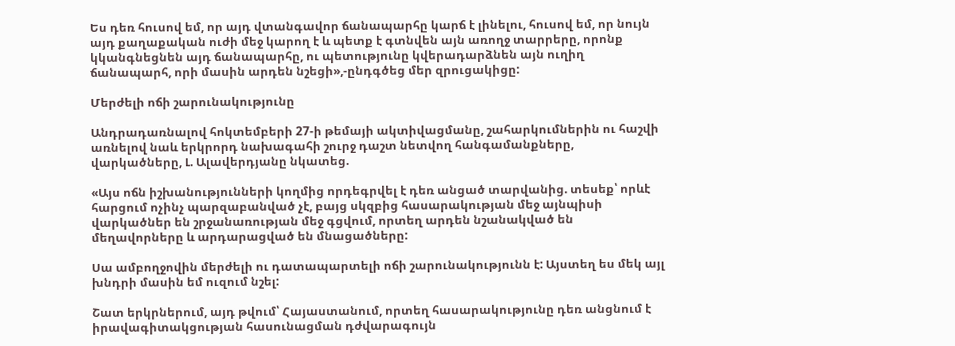Ես դեռ հուսով եմ, որ այդ վտանգավոր ճանապարհը կարճ է լինելու, հուսով եմ, որ նույն այդ քաղաքական ուժի մեջ կարող է և պետք է գտնվեն այն առողջ տարրերը, որոնք կկանգնեցնեն այդ ճանապարհը, ու պետությունը կվերադարձնեն այն ուղիղ ճանապարհ, որի մասին արդեն նշեցի»,-ընդգծեց մեր զրուցակիցը:

Մերժելի ոճի շարունակությունը

Անդրադառնալով հոկտեմբերի 27-ի թեմայի ակտիվացմանը, շահարկումներին ու հաշվի առնելով նաև երկրորդ նախագահի շուրջ դաշտ նետվող հանգամանքները, վարկածները, Լ. Ալավերդյանը նկատեց.

«Այս ոճն իշխանությունների կողմից որդեգրվել է դեռ անցած տարվանից. տեսեք՝ որևէ հարցում ոչինչ պարզաբանված չէ, բայց սկզբից հասարակության մեջ այնպիսի վարկածներ են շրջանառության մեջ գցվում, որտեղ արդեն նշանակված են մեղավորները և արդարացված են մնացածները:

Սա ամբողջովին մերժելի ու դատապարտելի ոճի շարունակությունն է: Այստեղ ես մեկ այլ խնդրի մասին եմ ուզում նշել:

Շատ երկրներում, այդ թվում՝ Հայաստանում, որտեղ հասարակությունը դեռ անցնում է իրավագիտակցության հասունացման դժվարագույն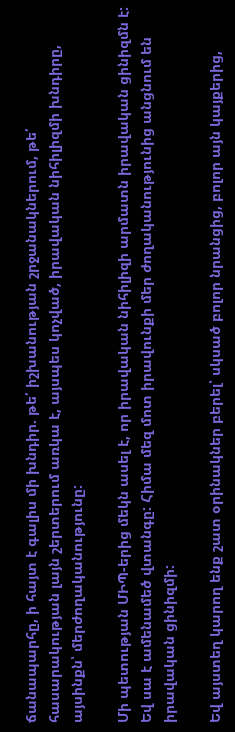ճանապարհը, ի հայտ է գալիս մի խնդիր. թե՛ իշխանության շրջանակներում, թե՛ հասարակության լայն շերտերում առկա է, այսպես կոչված, իրավական նիհիլիզմի խնդիրը, այսինքն՝ մերժողականությունը:

Մի պետության ՄԻՊ-երից մեկն ասել է, որ իրավական նիհիլիզի արմատն իրավական ցինիզմն է: Եվ սա է ամենամեծ վտանգը: Հիմա մեզ մոտ իրավունքի մեր ժողականությունից անցնում են իրավական ցինիզմի:

Եվ այստեղ կարող ենք շատ օրինակներ բերել՝ սկսած բոլոր նրանցից, բոլոր այն կայքերից,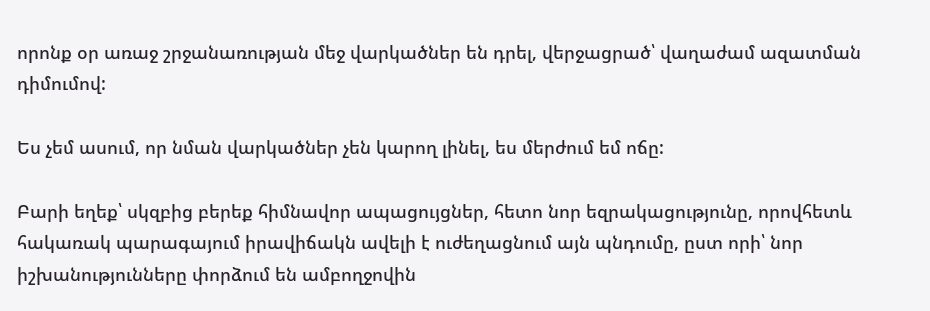որոնք օր առաջ շրջանառության մեջ վարկածներ են դրել, վերջացրած՝ վաղաժամ ազատման դիմումով:

Ես չեմ ասում, որ նման վարկածներ չեն կարող լինել, ես մերժում եմ ոճը:

Բարի եղեք՝ սկզբից բերեք հիմնավոր ապացույցներ, հետո նոր եզրակացությունը, որովհետև հակառակ պարագայում իրավիճակն ավելի է ուժեղացնում այն պնդումը, ըստ որի՝ նոր իշխանությունները փորձում են ամբողջովին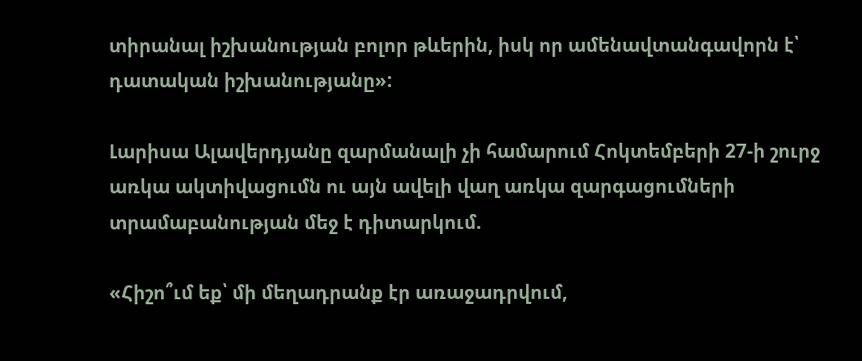տիրանալ իշխանության բոլոր թևերին, իսկ որ ամենավտանգավորն է՝ դատական իշխանությանը»:

Լարիսա Ալավերդյանը զարմանալի չի համարում Հոկտեմբերի 27-ի շուրջ առկա ակտիվացումն ու այն ավելի վաղ առկա զարգացումների տրամաբանության մեջ է դիտարկում.

«Հիշո՞ւմ եք՝ մի մեղադրանք էր առաջադրվում,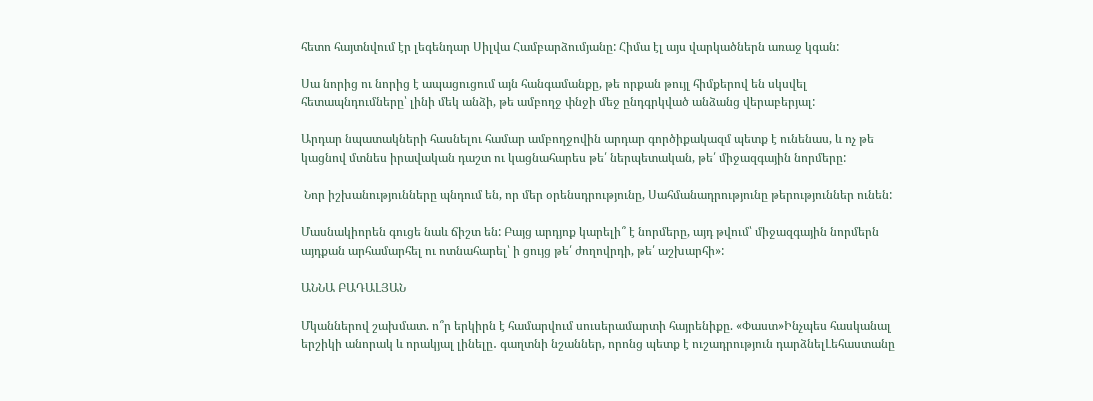հետո հայտնվում էր լեգենդար Սիլվա Համբարձումյանը: Հիմա էլ այս վարկածներն առաջ կգան:

Սա նորից ու նորից է ապացուցում այն հանգամանքը, թե որքան թույլ հիմքերով են սկսվել հետապնդումները՝ լինի մեկ անձի, թե ամբողջ փնջի մեջ ընդգրկված անձանց վերաբերյալ:

Արդար նպատակների հասնելու համար ամբողջովին արդար գործիքակազմ պետք է ունենաս, և ոչ թե կացնով մտնես իրավական դաշտ ու կացնահարես թե՛ ներպետական, թե՛ միջազգային նորմերը:

 Նոր իշխանությունները պնդում են, որ մեր օրենսդրությունը, Սահմանադրությունը թերություններ ունեն:

Մասնակիորեն գուցե նաև ճիշտ են: Բայց արդյոք կարելի՞ է նորմերը, այդ թվում՝ միջազգային նորմերն այդքան արհամարհել ու ոտնահարել՝ ի ցույց թե՛ ժողովրդի, թե՛ աշխարհի»:

ԱՆՆԱ ԲԱԴԱԼՅԱՆ

Մկաններով շախմատ. ո՞ր երկիրն է համարվում սուսերամարտի հայրենիքը. «Փաստ»Ինչպես հասկանալ երշիկի անորակ և որակյալ լինելը․ գաղտնի նշաններ, որոնց պետք է ուշադրություն դարձնելԼեհաստանը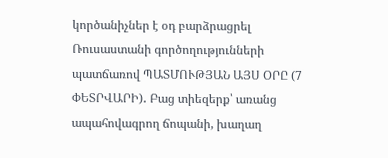կործանիչներ է օդ բարձրացրել Ռուսաստանի գործողությունների պատճառով ՊԱՏՄՈՒԹՅԱՆ ԱՅՍ ՕՐԸ (7 ՓԵՏՐՎԱՐԻ)․ Բաց տիեզերք՝ առանց ապահովագրող ճոպանի, խաղաղ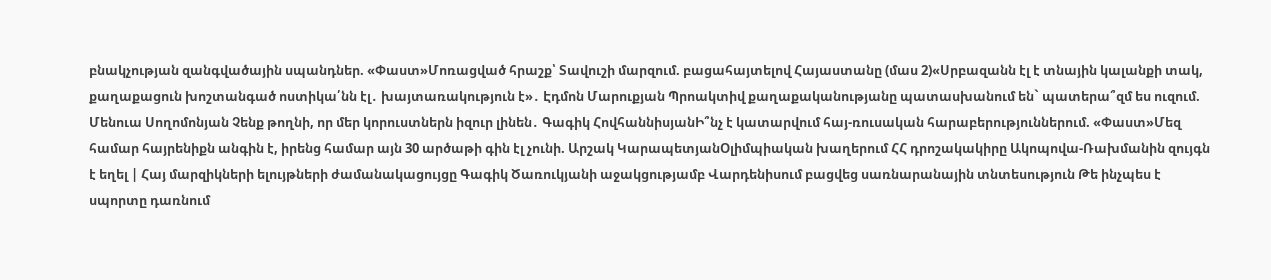բնակչության զանգվածային սպանդներ. «Փաստ»Մոռացված հրաշք՝ Տավուշի մարզում. բացահայտելով Հայաստանը (մաս 2)«Սրբազանն էլ է տնային կալանքի տակ, քաղաքացուն խոշտանգած ոստիկա՛նն էլ․ խայտառակություն է»․ Էդմոն Մարուքյան Պրոակտիվ քաղաքականությանը պատասխանում են` պատերա՞զմ ես ուզում. Մենուա Սողոմոնյան Չենք թողնի, որ մեր կորուստներն իզուր լինեն․ Գագիկ ՀովհաննիսյանԻ՞նչ է կատարվում հայ-ռուսական հարաբերություններում. «Փաստ»Մեզ համար հայրենիքն անգին է, իրենց համար այն 30 արծաթի գին էլ չունի. Արշակ ԿարապետյանՕլիմպիական խաղերում ՀՀ դրոշակակիրը Ակոպովա-Ռախմանին զույգն է եղել | Հայ մարզիկների ելույթների ժամանակացույցը Գագիկ Ծառուկյանի աջակցությամբ Վարդենիսում բացվեց սառնարանային տնտեսություն Թե ինչպես է սպորտը դառնում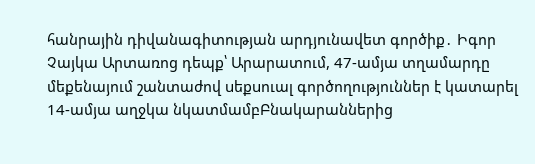հանրային դիվանագիտության արդյունավետ գործիք․ Իգոր Չայկա Արտառոց դեպք՝ Արարատում, 47-ամյա տղամարդը մեքենայում շանտաժով uեքuուալ գործողություններ է կատարել 14-ամյա աղջկա նկատմամբԲնակարաններից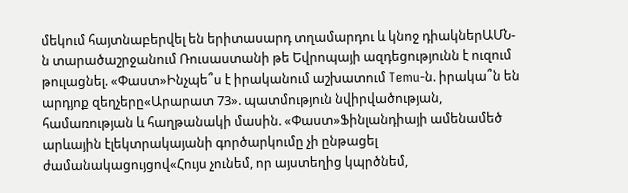մեկում հայտնաբերվել են երիտասարդ տղամարդու և կնոջ դիակներԱՄՆ-ն տարածաշրջանում Ռուսաստանի թե Եվրոպայի ազդեցությունն է ուզում թուլացնել. «Փաստ»Ինչպե՞ս է իրականում աշխատում Temu-ն. իրակա՞ն են արդյոք զեղչերը«Արարատ 73». պատմություն նվիրվածության, համառության և հաղթանակի մասին. «Փաստ»Ֆինլանդիայի ամենամեծ արևային էլեկտրակայանի գործարկումը չի ընթացել ժամանակացույցով«Հույս չունեմ, որ այստեղից կպրծնեմ,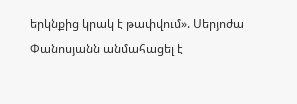երկնքից կրակ է թափվում». Սերյոժա Փանոսյանն անմահացել է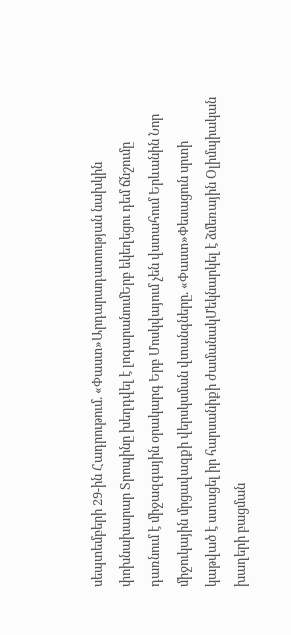սեպտեմբերի 29-ին Հադրութում. «Փաստ»Արդարադատության նախկին փոխնախարար Տրոպինը խեղդվել է լոգարանումԵրբ եկեղեցու դեմ ճնշումը դառնում է միջազգային օրակարգ Երբ Մոսկվայում չեն վստահում Երևանին Նոր միջուկային մրցավազքի վերսկսման վտանգները. «Փաստ»Փեսացուն սրտի կաթված է ստացել իր հարսանիքի ժամանակՄեկնարկել է ձմեռային Օլիմպիական խաղերի բացման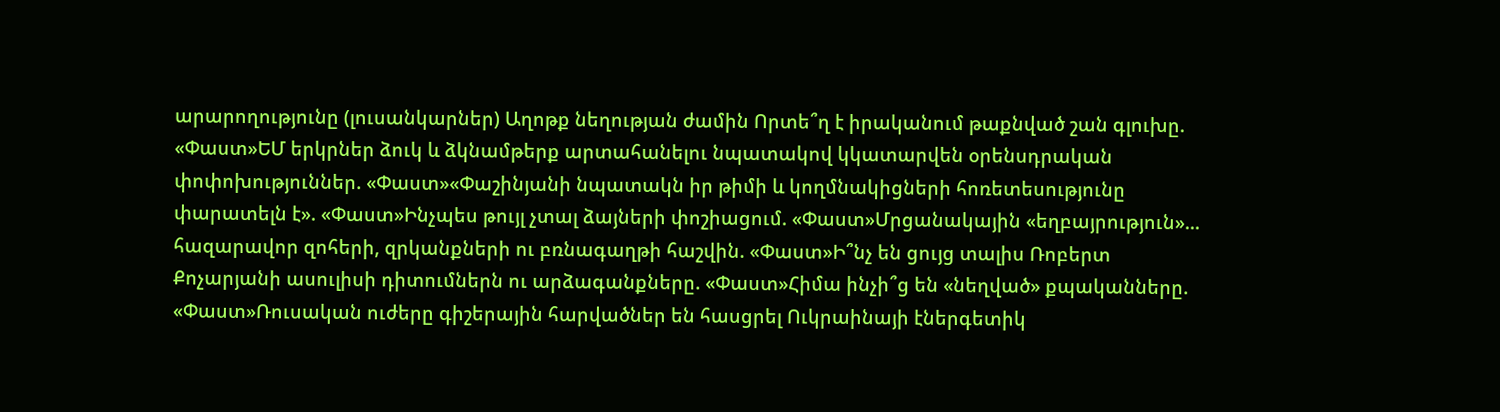արարողությունը (լուսանկարներ) Աղոթք նեղության ժամին Որտե՞ղ է իրականում թաքնված շան գլուխը. «Փաստ»ԵՄ երկրներ ձուկ և ձկնամթերք արտահանելու նպատակով կկատարվեն օրենսդրական փոփոխություններ. «Փաստ»«Փաշինյանի նպատակն իր թիմի և կողմնակիցների հոռետեսությունը փարատելն է». «Փաստ»Ինչպես թույլ չտալ ձայների փոշիացում. «Փաստ»Մրցանակային «եղբայրություն»... հազարավոր զոհերի, զրկանքների ու բռնագաղթի հաշվին. «Փաստ»Ի՞նչ են ցույց տալիս Ռոբերտ Քոչարյանի ասուլիսի դիտումներն ու արձագանքները. «Փաստ»Հիմա ինչի՞ց են «նեղված» քպականները. «Փաստ»Ռուսական ուժերը գիշերային հարվածներ են հասցրել Ուկրաինայի էներգետիկ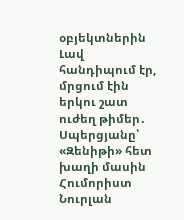օբյեկտներին Լավ հանդիպում էր, մրցում էին երկու շատ ուժեղ թիմեր․ Սպերցյանը՝ «Զենիթի» հետ խաղի մասին Հումորիստ Նուրլան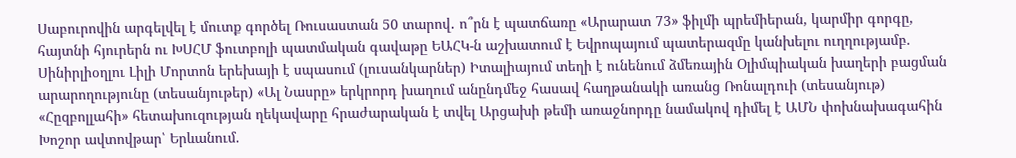Սաբուրովին արգելվել է մուտք գործել Ռուսաստան 50 տարով․ ո՞րն է պատճառը «Արարատ 73» ֆիլմի պրեմիերան, կարմիր գորգը, հայտնի հյուրերն ու ԽՍՀՄ ֆուտբոլի պատմական գավաթը ԵԱՀԿ-ն աշխատում է Եվրոպայում պատերազմը կանխելու ուղղությամբ. Սինիրլիօղլու Լիլի Մորտոն երեխայի է սպասում (լուսանկարներ) Իտալիայում տեղի է ունենում ձմեռային Օլիմպիական խաղերի բացման արարողությունը (տեսանյութեր) «Ալ Նասրը» երկրորդ խաղում անընդմեջ հասավ հաղթանակի առանց Ռոնալդուի (տեսանյութ) «Հըզբոլլահի» հետախուզության ղեկավարը հրաժարական է տվել Արցախի թեմի առաջնորդը նամակով դիմել է ԱՄՆ փոխնախագահին Խոշոր ավտովթար՝ Երևանում.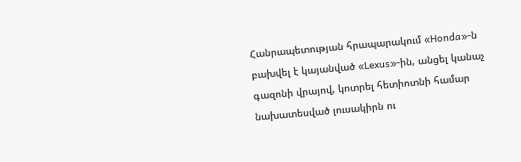Հանրապետության հրապարակում «Honda»-ն բախվել է կայանված «Lexus»-ին, անցել կանաչ գազոնի վրայով, կոտրել հետիոտնի համար նախատեսված լուսակիրն ու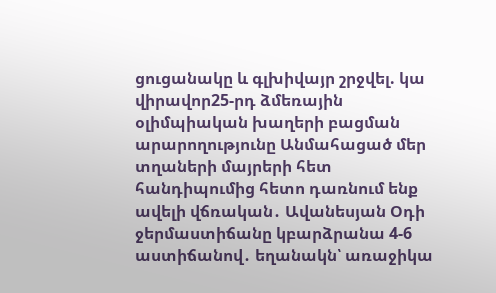ցուցանակը և գլխիվայր շրջվել. կա վիրավոր25-րդ ձմեռային օլիմպիական խաղերի բացման արարողությունը Անմահացած մեր տղաների մայրերի հետ հանդիպումից հետո դառնում ենք ավելի վճռական․ Ավանեսյան Օդի ջերմաստիճանը կբարձրանա 4-6 աստիճանով․ եղանակն՝ առաջիկա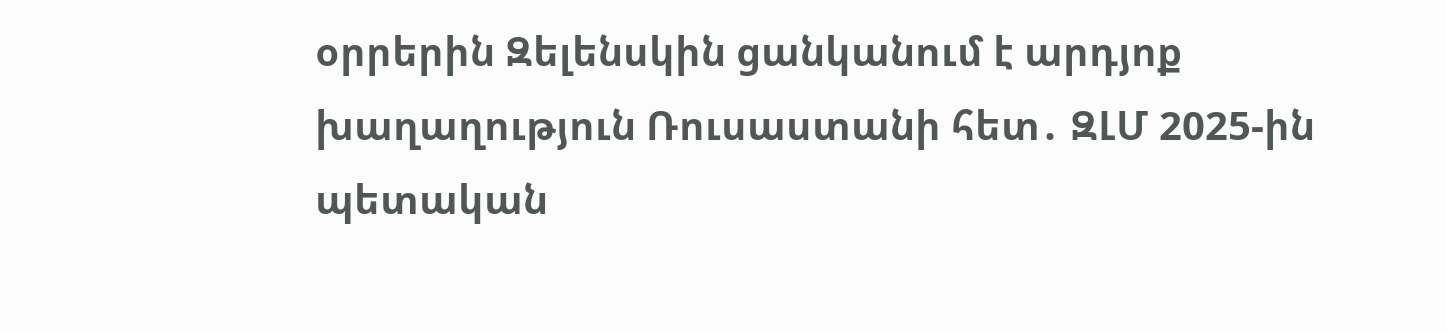օրրերին Զելենսկին ցանկանում է արդյոք խաղաղություն Ռուսաստանի հետ․ ԶԼՄ 2025-ին պետական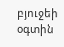բյուջեի օգտին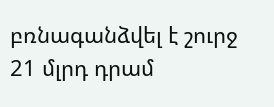բռնագանձվել է շուրջ 21 մլրդ դրամ